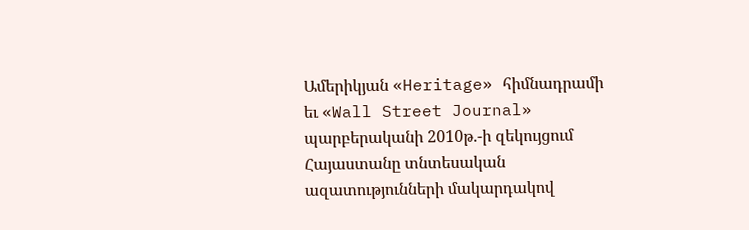Ամերիկյան «Heritage» հիմնադրամի եւ «Wall Street Journal» պարբերականի 2010թ.-ի զեկույցում Հայաստանը տնտեսական ազատությունների մակարդակով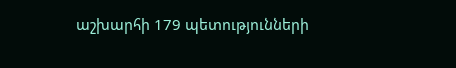աշխարհի 179 պետությունների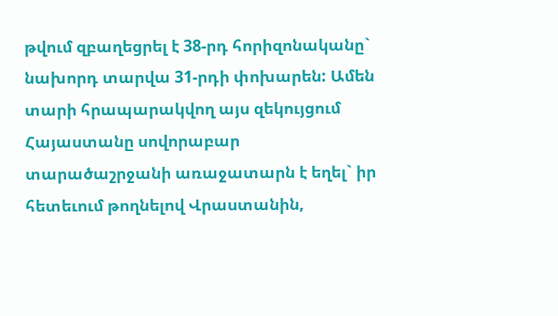թվում զբաղեցրել է 38-րդ հորիզոնականը` նախորդ տարվա 31-րդի փոխարեն: Ամեն տարի հրապարակվող այս զեկույցում Հայաստանը սովորաբար տարածաշրջանի առաջատարն է եղել` իր հետեւում թողնելով Վրաստանին,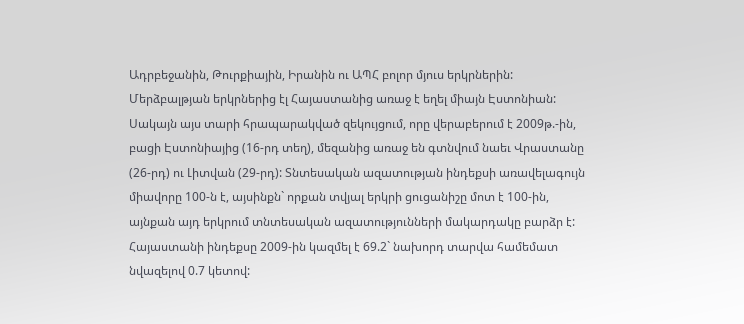Ադրբեջանին, Թուրքիային, Իրանին ու ԱՊՀ բոլոր մյուս երկրներին: Մերձբալթյան երկրներից էլ Հայաստանից առաջ է եղել միայն Էստոնիան: Սակայն այս տարի հրապարակված զեկույցում, որը վերաբերում է 2009թ.-ին, բացի Էստոնիայից (16-րդ տեղ), մեզանից առաջ են գտնվում նաեւ Վրաստանը (26-րդ) ու Լիտվան (29-րդ): Տնտեսական ազատության ինդեքսի առավելագույն միավորը 100-ն է, այսինքն` որքան տվյալ երկրի ցուցանիշը մոտ է 100-ին, այնքան այդ երկրում տնտեսական ազատությունների մակարդակը բարձր է: Հայաստանի ինդեքսը 2009-ին կազմել է 69.2` նախորդ տարվա համեմատ նվազելով 0.7 կետով: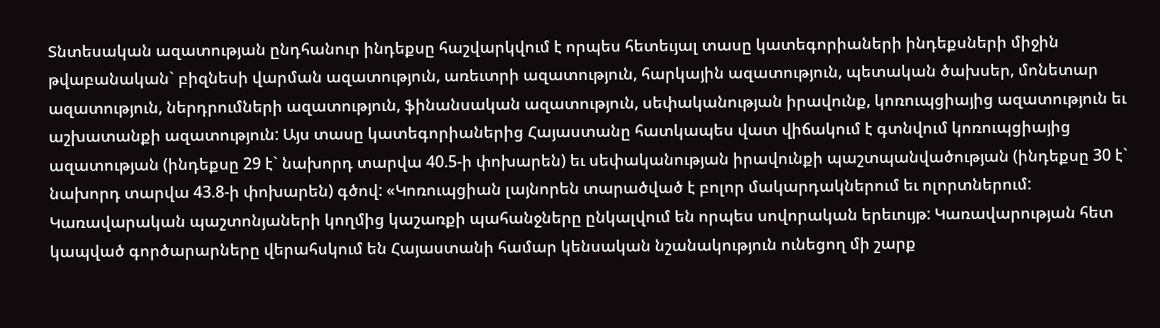Տնտեսական ազատության ընդհանուր ինդեքսը հաշվարկվում է որպես հետեւյալ տասը կատեգորիաների ինդեքսների միջին թվաբանական` բիզնեսի վարման ազատություն, առեւտրի ազատություն, հարկային ազատություն, պետական ծախսեր, մոնետար ազատություն, ներդրումների ազատություն, ֆինանսական ազատություն, սեփականության իրավունք, կոռուպցիայից ազատություն եւ աշխատանքի ազատություն: Այս տասը կատեգորիաներից Հայաստանը հատկապես վատ վիճակում է գտնվում կոռուպցիայից ազատության (ինդեքսը 29 է` նախորդ տարվա 40.5-ի փոխարեն) եւ սեփականության իրավունքի պաշտպանվածության (ինդեքսը 30 է` նախորդ տարվա 43.8-ի փոխարեն) գծով: «Կոռուպցիան լայնորեն տարածված է բոլոր մակարդակներում եւ ոլորտներում: Կառավարական պաշտոնյաների կողմից կաշառքի պահանջները ընկալվում են որպես սովորական երեւույթ: Կառավարության հետ կապված գործարարները վերահսկում են Հայաստանի համար կենսական նշանակություն ունեցող մի շարք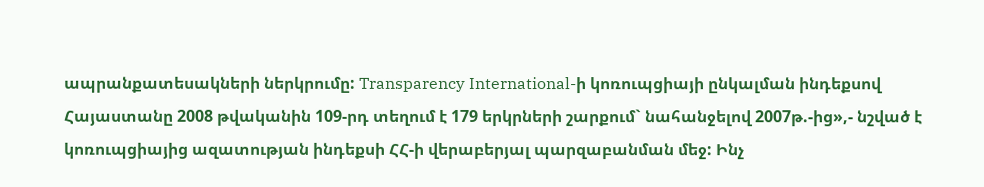ապրանքատեսակների ներկրումը: Transparency International-ի կոռուպցիայի ընկալման ինդեքսով Հայաստանը 2008 թվականին 109-րդ տեղում է 179 երկրների շարքում` նահանջելով 2007թ.-ից»,- նշված է կոռուպցիայից ազատության ինդեքսի ՀՀ-ի վերաբերյալ պարզաբանման մեջ: Ինչ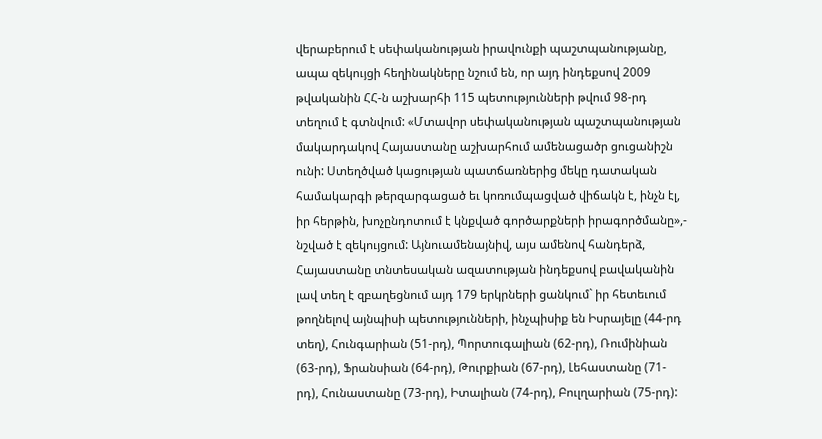վերաբերում է սեփականության իրավունքի պաշտպանությանը, ապա զեկույցի հեղինակները նշում են, որ այդ ինդեքսով 2009 թվականին ՀՀ-ն աշխարհի 115 պետությունների թվում 98-րդ տեղում է գտնվում: «Մտավոր սեփականության պաշտպանության մակարդակով Հայաստանը աշխարհում ամենացածր ցուցանիշն ունի: Ստեղծված կացության պատճառներից մեկը դատական համակարգի թերզարգացած եւ կոռումպացված վիճակն է, ինչն էլ, իր հերթին, խոչընդոտում է կնքված գործարքների իրագործմանը»,- նշված է զեկույցում: Այնուամենայնիվ, այս ամենով հանդերձ, Հայաստանը տնտեսական ազատության ինդեքսով բավականին լավ տեղ է զբաղեցնում այդ 179 երկրների ցանկում` իր հետեւում թողնելով այնպիսի պետությունների, ինչպիսիք են Իսրայելը (44-րդ տեղ), Հունգարիան (51-րդ), Պորտուգալիան (62-րդ), Ռումինիան (63-րդ), Ֆրանսիան (64-րդ), Թուրքիան (67-րդ), Լեհաստանը (71-րդ), Հունաստանը (73-րդ), Իտալիան (74-րդ), Բուլղարիան (75-րդ):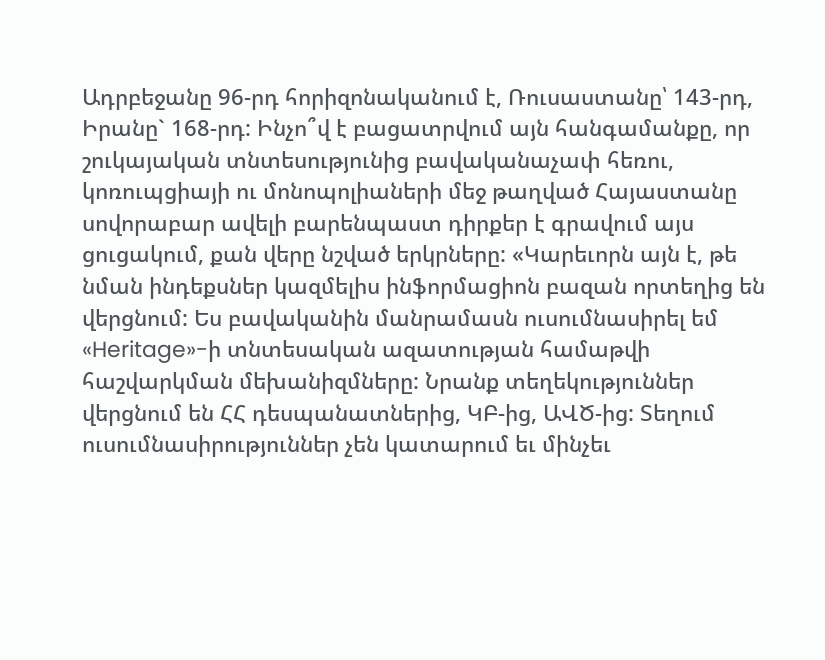Ադրբեջանը 96-րդ հորիզոնականում է, Ռուսաստանը՝ 143-րդ, Իրանը` 168-րդ: Ինչո՞վ է բացատրվում այն հանգամանքը, որ շուկայական տնտեսությունից բավականաչափ հեռու, կոռուպցիայի ու մոնոպոլիաների մեջ թաղված Հայաստանը սովորաբար ավելի բարենպաստ դիրքեր է գրավում այս ցուցակում, քան վերը նշված երկրները: «Կարեւորն այն է, թե նման ինդեքսներ կազմելիս ինֆորմացիոն բազան որտեղից են վերցնում: Ես բավականին մանրամասն ուսումնասիրել եմ «Heritage»-ի տնտեսական ազատության համաթվի հաշվարկման մեխանիզմները: Նրանք տեղեկություններ վերցնում են ՀՀ դեսպանատներից, ԿԲ-ից, ԱՎԾ-ից: Տեղում ուսումնասիրություններ չեն կատարում եւ մինչեւ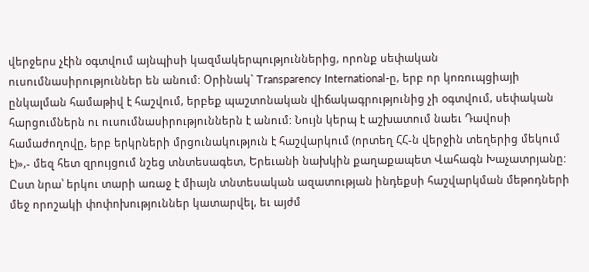վերջերս չէին օգտվում այնպիսի կազմակերպություններից, որոնք սեփական ուսումնասիրություններ են անում: Օրինակ` Transparency International-ը, երբ որ կոռուպցիայի ընկալման համաթիվ է հաշվում, երբեք պաշտոնական վիճակագրությունից չի օգտվում, սեփական հարցումներն ու ուսումնասիրություններն է անում: Նույն կերպ է աշխատում նաեւ Դավոսի համաժողովը, երբ երկրների մրցունակություն է հաշվարկում (որտեղ ՀՀ-ն վերջին տեղերից մեկում է)»,- մեզ հետ զրույցում նշեց տնտեսագետ, Երեւանի նախկին քաղաքապետ Վահագն Խաչատրյանը: Ըստ նրա՝ երկու տարի առաջ է միայն տնտեսական ազատության ինդեքսի հաշվարկման մեթոդների մեջ որոշակի փոփոխություններ կատարվել, եւ այժմ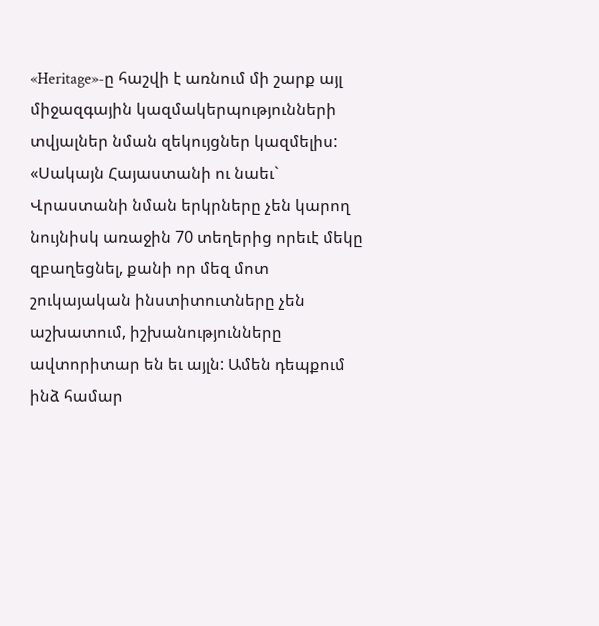«Heritage»-ը հաշվի է առնում մի շարք այլ միջազգային կազմակերպությունների տվյալներ նման զեկույցներ կազմելիս: «Սակայն Հայաստանի ու նաեւ` Վրաստանի նման երկրները չեն կարող նույնիսկ առաջին 70 տեղերից որեւէ մեկը զբաղեցնել, քանի որ մեզ մոտ շուկայական ինստիտուտները չեն աշխատում, իշխանությունները ավտորիտար են եւ այլն: Ամեն դեպքում ինձ համար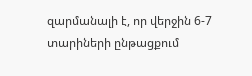զարմանալի է, որ վերջին 6-7 տարիների ընթացքում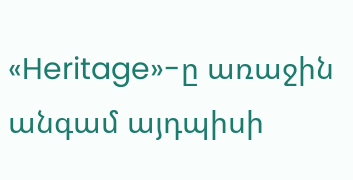«Heritage»-ը առաջին անգամ այդպիսի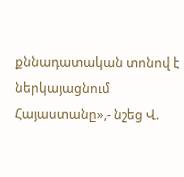քննադատական տոնով է ներկայացնում Հայաստանը»,- նշեց Վ.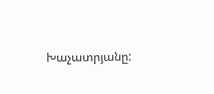Խաչատրյանը: